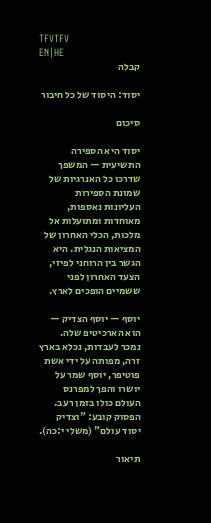TFVTFV
EN|HE
קבלה

יסוד: היסוד של כל חיבור

סיכום

יסוד היא הספירה התשיעית — המשפך שדרכו כל האנרגיות של שמונת הספירות העליונות נאספות, מאוחדות ומתועלות אל מלכות, הכלי האחרון של המציאות הנגלית. היא הגשר בין הרוחני לפיזי, הצעד האחרון לפני ששמיים הופכים לארץ.

יוסף — יוסף הצדיק — הוא הארכיטיפ שלה. נמכר לעבדות, נכלא בארץ זרה, מפותה על ידי אשת פוטיפר, יוסף שמר על יושרו והפך למפרנס העולם כולו בזמן רעב. הפסוק קובע: "וצדיק יסוד עולם" (משלי י:כה).

תיאור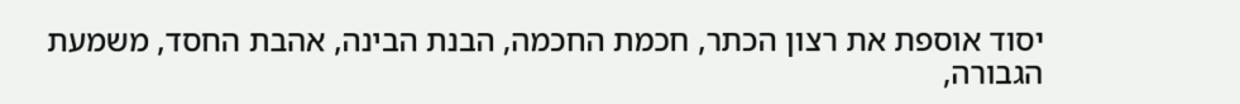יסוד אוספת את רצון הכתר, חכמת החכמה, הבנת הבינה, אהבת החסד, משמעת הגבורה,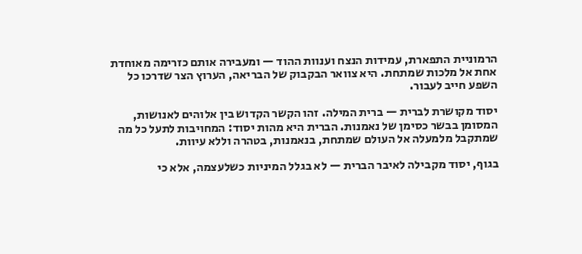הרמוניית התפארת, עמידות הנצח וענוות ההוד — ומעבירה אותם כזרימה מאוחדת אחת אל מלכות שמתחת. היא צוואר הבקבוק של הבריאה, הערוץ הצר שדרכו כל השפע חייב לעבור.

יסוד מקושרת לברית — ברית המילה. זהו הקשר הקדוש בין אלוהים לאנושות, המסומן בבשר כסימן של נאמנות. הברית היא מהות יסוד: המחויבות לתעל כל מה שמתקבל מלמעלה אל העולם שמתחת, בנאמנות, בטהרה וללא עיוות.

בגוף, יסוד מקבילה לאיבר הברית — לא בגלל המיניות כשלעצמה, אלא כי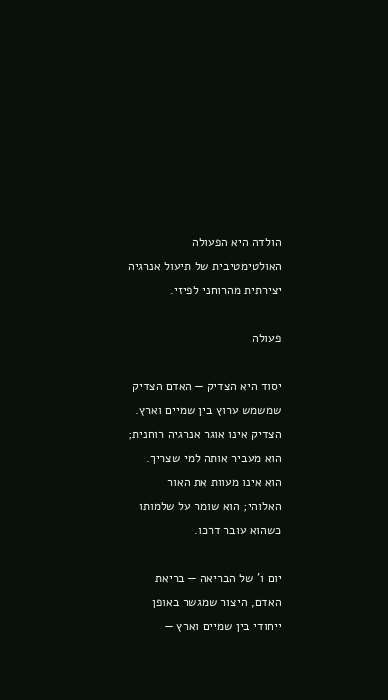הולדה היא הפעולה האולטימטיבית של תיעול אנרגיה יצירתית מהרוחני לפיזי.

פעולה

יסוד היא הצדיק — האדם הצדיק שמשמש ערוץ בין שמיים וארץ. הצדיק אינו אוגר אנרגיה רוחנית; הוא מעביר אותה למי שצריך. הוא אינו מעוות את האור האלוהי; הוא שומר על שלמותו כשהוא עובר דרכו.

יום ו' של הבריאה — בריאת האדם, היצור שמגשר באופן ייחודי בין שמיים וארץ —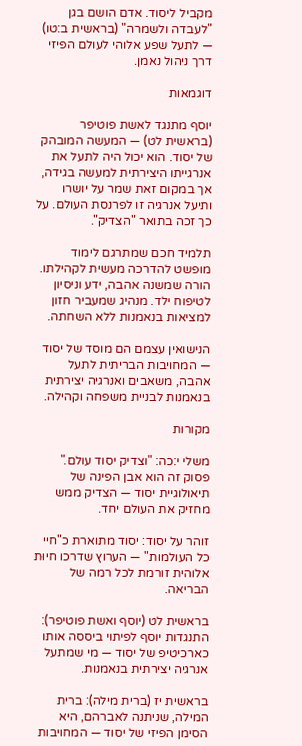מקביל ליסוד. אדם הושם בגן "לעבדה ולשמרה" (בראשית ב:טו) — לתעל שפע אלוהי לעולם הפיזי דרך ניהול נאמן.

דוגמאות

יוסף מתנגד לאשת פוטיפר (בראשית לט) — המעשה המובהק של יסוד. הוא יכול היה לתעל את אנרגייתו היצירתית למעשה בגידה, אך במקום זאת שמר על יושרו ותיעל אנרגיה זו לפרנסת העולם. על כך זכה בתואר "הצדיק".

תלמיד חכם שמתרגם לימוד מופשט להדרכה מעשית לקהילתו. הורה שמשנה אהבה, ידע וניסיון לטיפוח ילד. מנהיג שמעביר חזון למציאות בנאמנות ללא השחתה.

הנישואין עצמם הם מוסד של יסוד — המחויבות הבריתית לתעל אהבה, משאבים ואנרגיה יצירתית בנאמנות לבניית משפחה וקהילה.

מקורות

משלי י:כה: "וצדיק יסוד עולם." פסוק זה הוא אבן הפינה של תיאולוגיית יסוד — הצדיק ממש מחזיק את העולם יחד.

זוהר על יסוד: יסוד מתוארת כ"חיי כל העולמות" — הערוץ שדרכו חיוּת אלוהית זורמת לכל רמה של הבריאה.

בראשית לט (יוסף ואשת פוטיפר): התנגדות יוסף לפיתוי ביססה אותו כארכיטיפ של יסוד — מי שמתעל אנרגיה יצירתית בנאמנות.

בראשית יז (ברית מילה): ברית המילה, שניתנה לאברהם, היא הסימן הפיזי של יסוד — המחויבות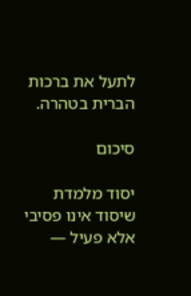לתעל את ברכות הברית בטהרה.

סיכום

יסוד מלמדת שיסוד אינו פסיבי אלא פעיל —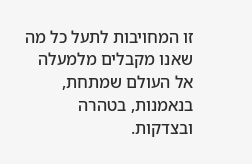זו המחויבות לתעל כל מה שאנו מקבלים מלמעלה אל העולם שמתחת, בנאמנות, בטהרה ובצדקות.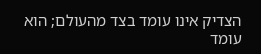הצדיק אינו עומד בצד מהעולם; הוא עומד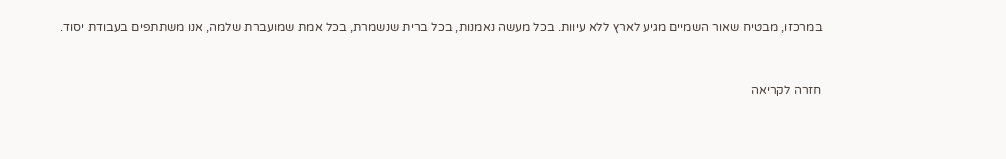במרכזו, מבטיח שאור השמיים מגיע לארץ ללא עיוות. בכל מעשה נאמנות, בכל ברית שנשמרת, בכל אמת שמועברת שלמה, אנו משתתפים בעבודת יסוד.


חזרה לקריאה